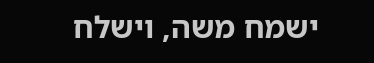ישמח משה, וישלח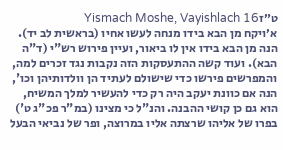ט״זYismach Moshe, Vayishlach 16
א׳ויקח מן הבא בידו מנחה לעשו אחיו (בראשית לב יד). הנה מן הבא בידו אין לו ביאור, ועיין פירוש רש"י (ד"ה הבא). ועוד קשה ההתעסקות הזה נקבות נגד זכרים למה, והמפרשים פירשו כדי שישולם לעתיד הן וולדותיהן וכו', הנה אם כוונת יעקב היה רק כדי להעשיר למלך המשיח, הוא גם כן קושי ההבנה. והנ"ל כי מצינו (במ"ר פכ"ג ט') בפרו של אליהו שרצתה אליו במרוצה, ופר של נביאי הבעל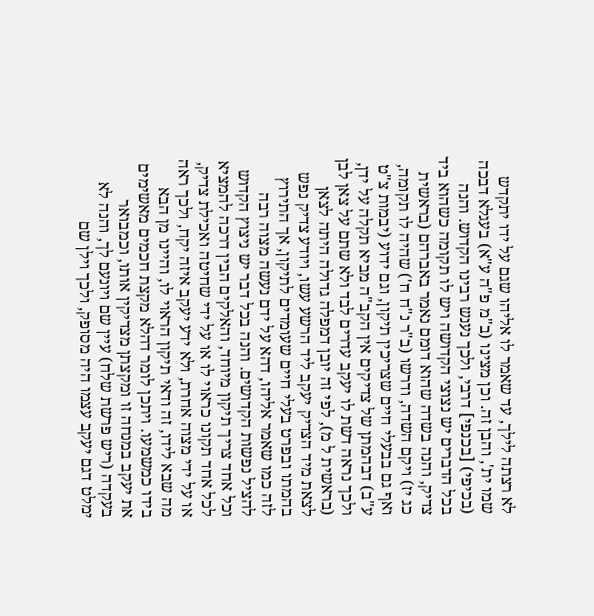לא רצתה לילך, עד שאמר לו אליהו שגם על ידו יתקדש שמו ית', והבן זה. וכן מצינו (ב"מ פ"ה ע"א) בעגלא דבכה (בכיפי) [בכנפי] דרבי, ולכך נענש רבינו הקדוש. והנה בכל הדברים יש נצוצי הקדושה ויש לו תקומה כשהוא ביד צדיק, והנה בשדה שהוא דומם נאמר באברהם (בראשית כג יז) ויקם השדה, ודרשו (ב"ר נ"ח ח') שהיה לו תקומה, ואף גם בבעלי חיים שצריכין תיקון, וגם ידוע (יבמות צ"ט ע"ב) דבהמתן של צדיקים אין הקב"ה מביא תקלה על ידן, ולכך נראה דשת לו יעקב עדרים לבד ולא שתם על צאן לבן (בראשית ל מ), לפי זה יובן דמפלה גדולה היתה לצאן לצאת מיד הצדיק יעקב ליד הרשע עשו, ויודע צדיק נפש בהמתו ובפרט בעלי חיים שעומדים לתיקון, אך התירוץ לזה כמו שאמר אליהו, דהא על ידם נעשה מצוה רבה להציל נפשות הקדושים. והנה בכל דבר יש ניצוץ הקדוש וכל אחד צריך תיקון מיוחד, והאלקים הבין דרכה להמציא לכל אחד תקונו כראוי לו או על ידי שחיטה ואכילת צדיק, או על ידי מצוה אחרת, ולא ידע יעקב איזה יקח, ולכך ראה מה שבא לידו, זה ודאי תיקון הראוי לו, והיינו מן הבא בידו כמשמעו. ויתכן לומר דהלא מקצת חכמים מאשימים את יעקב במנחה זו ומקצתן מצדיקין אותו, וכמבואר בעקדה (ריש פרשת שלח) עיין שם ויונעם לך, והנה לא ימלט דגם יעקב עצמו היה מסופק, ולכך וילן שם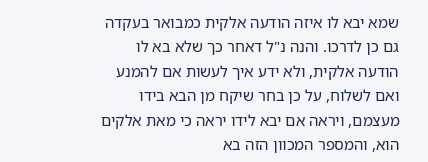שמא יבא לו איזה הודעה אלקית כמבואר בעקדה גם כן לדרכו. והנה נ"ל דאחר כך שלא בא לו הודעה אלקית, ולא ידע איך לעשות אם להמנע ואם לשלוח, על כן בחר שיקח מן הבא בידו מעצמם, ויראה אם יבא לידו יראה כי מאת אלקים הוא, והמספר המכוון הזה בא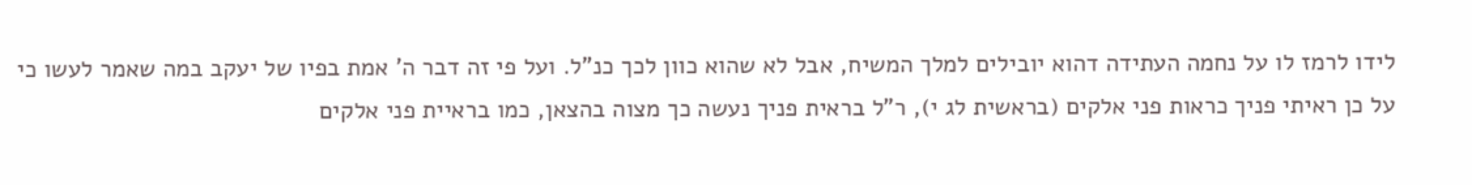לידו לרמז לו על נחמה העתידה דהוא יובילים למלך המשיח, אבל לא שהוא כוון לכך כנ"ל. ועל פי זה דבר ה' אמת בפיו של יעקב במה שאמר לעשו כי על כן ראיתי פניך כראות פני אלקים (בראשית לג י), ר"ל בראית פניך נעשה כך מצוה בהצאן, כמו בראיית פני אלקים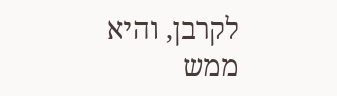לקרבן, והיא ממש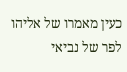כעין מאמרו של אליהו לפר של נביאי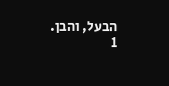הבעל, והבן.
1